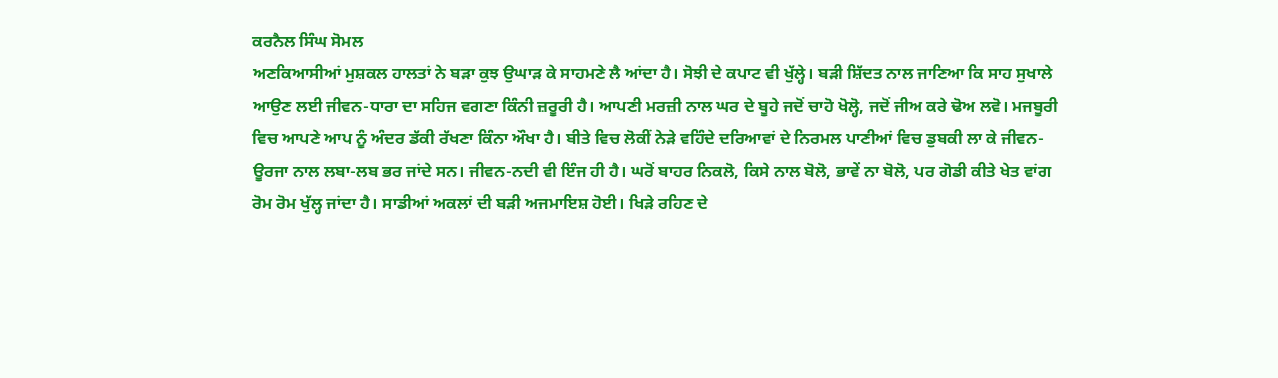ਕਰਨੈਲ ਸਿੰਘ ਸੋਮਲ
ਅਣਕਿਆਸੀਆਂ ਮੁਸ਼ਕਲ ਹਾਲਤਾਂ ਨੇ ਬੜਾ ਕੁਝ ਉਘਾੜ ਕੇ ਸਾਹਮਣੇ ਲੈ ਆਂਦਾ ਹੈ। ਸੋਝੀ ਦੇ ਕਪਾਟ ਵੀ ਖੁੱਲ੍ਹੇ। ਬੜੀ ਸ਼ਿੱਦਤ ਨਾਲ ਜਾਣਿਆ ਕਿ ਸਾਹ ਸੁਖਾਲੇ ਆਉਣ ਲਈ ਜੀਵਨ-ਧਾਰਾ ਦਾ ਸਹਿਜ ਵਗਣਾ ਕਿੰਨੀ ਜ਼ਰੂਰੀ ਹੈ। ਆਪਣੀ ਮਰਜ਼ੀ ਨਾਲ ਘਰ ਦੇ ਬੂਹੇ ਜਦੋਂ ਚਾਹੋ ਖੋਲ੍ਹੋ, ਜਦੋਂ ਜੀਅ ਕਰੇ ਢੋਅ ਲਵੋ। ਮਜਬੂਰੀ ਵਿਚ ਆਪਣੇ ਆਪ ਨੂੰ ਅੰਦਰ ਡੱਕੀ ਰੱਖਣਾ ਕਿੰਨਾ ਔਖਾ ਹੈ। ਬੀਤੇ ਵਿਚ ਲੋਕੀਂ ਨੇੜੇ ਵਹਿੰਦੇ ਦਰਿਆਵਾਂ ਦੇ ਨਿਰਮਲ ਪਾਣੀਆਂ ਵਿਚ ਡੁਬਕੀ ਲਾ ਕੇ ਜੀਵਨ-ਊਰਜਾ ਨਾਲ ਲਬਾ-ਲਬ ਭਰ ਜਾਂਦੇ ਸਨ। ਜੀਵਨ-ਨਦੀ ਵੀ ਇੰਜ ਹੀ ਹੈ। ਘਰੋਂ ਬਾਹਰ ਨਿਕਲੋ, ਕਿਸੇ ਨਾਲ ਬੋਲੋ, ਭਾਵੇਂ ਨਾ ਬੋਲੋ, ਪਰ ਗੋਡੀ ਕੀਤੇ ਖੇਤ ਵਾਂਗ ਰੋਮ ਰੋਮ ਖੁੱਲ੍ਹ ਜਾਂਦਾ ਹੈ। ਸਾਡੀਆਂ ਅਕਲਾਂ ਦੀ ਬੜੀ ਅਜਮਾਇਸ਼ ਹੋਈ। ਖਿੜੇ ਰਹਿਣ ਦੇ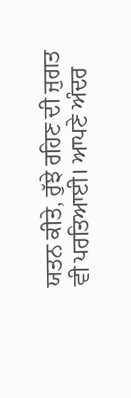ਯਤਨ ਕੀਤੇ, ਰੁੱਝੇ ਰਹਿਣ ਦੀ ਜੁਗਤ ਵੀ ਪਰਤਿਆਈ। ਆਪਣੇ ਅੰਦਰ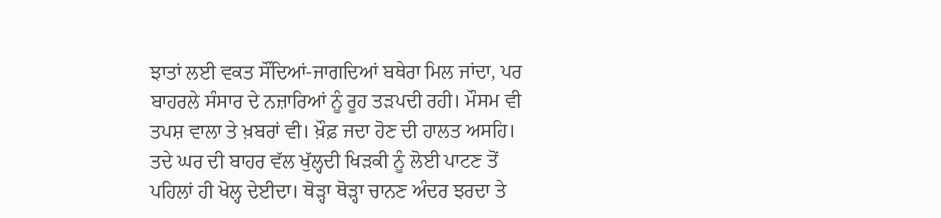ਝਾਤਾਂ ਲਈ ਵਕਤ ਸੌਂਦਿਆਂ-ਜਾਗਦਿਆਂ ਬਥੇਰਾ ਮਿਲ ਜਾਂਦਾ, ਪਰ ਬਾਹਰਲੇ ਸੰਸਾਰ ਦੇ ਨਜ਼ਾਰਿਆਂ ਨੂੰ ਰੂਹ ਤੜਪਦੀ ਰਹੀ। ਮੌਸਮ ਵੀ ਤਪਸ਼ ਵਾਲਾ ਤੇ ਖ਼ਬਰਾਂ ਵੀ। ਖ਼ੌਫ਼ ਜਦਾ ਹੋਣ ਦੀ ਹਾਲਤ ਅਸਹਿ। ਤਦੇ ਘਰ ਦੀ ਬਾਹਰ ਵੱਲ ਖੁੱਲ੍ਹਦੀ ਖਿੜਕੀ ਨੂੰ ਲੋਈ ਪਾਟਣ ਤੋਂ ਪਹਿਲਾਂ ਹੀ ਖੋਲ੍ਹ ਦੇਈਦਾ। ਥੋੜ੍ਹਾ ਥੋੜ੍ਹਾ ਚਾਨਣ ਅੰਦਰ ਝਰਦਾ ਤੇ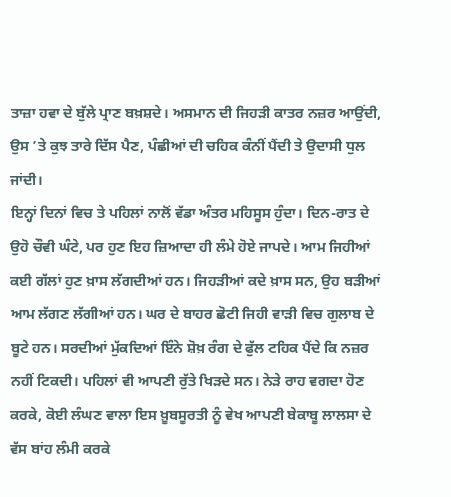ਤਾਜ਼ਾ ਹਵਾ ਦੇ ਬੁੱਲੇ ਪ੍ਰਾਣ ਬਖ਼ਸ਼ਦੇ। ਅਸਮਾਨ ਦੀ ਜਿਹੜੀ ਕਾਤਰ ਨਜ਼ਰ ਆਉਂਦੀ, ਉਸ ’ਤੇ ਕੁਝ ਤਾਰੇ ਦਿੱਸ ਪੈਣ, ਪੰਛੀਆਂ ਦੀ ਚਹਿਕ ਕੰਨੀਂ ਪੈਂਦੀ ਤੇ ਉਦਾਸੀ ਧੁਲ ਜਾਂਦੀ।
ਇਨ੍ਹਾਂ ਦਿਨਾਂ ਵਿਚ ਤੇ ਪਹਿਲਾਂ ਨਾਲੋਂ ਵੱਡਾ ਅੰਤਰ ਮਹਿਸੂਸ ਹੁੰਦਾ। ਦਿਨ-ਰਾਤ ਦੇ ਉਹੋ ਚੌਵੀ ਘੰਟੇ, ਪਰ ਹੁਣ ਇਹ ਜ਼ਿਆਦਾ ਹੀ ਲੰਮੇ ਹੋਏ ਜਾਪਦੇ। ਆਮ ਜਿਹੀਆਂ ਕਈ ਗੱਲਾਂ ਹੁਣ ਖ਼ਾਸ ਲੱਗਦੀਆਂ ਹਨ। ਜਿਹੜੀਆਂ ਕਦੇ ਖ਼ਾਸ ਸਨ, ਉਹ ਬੜੀਆਂ ਆਮ ਲੱਗਣ ਲੱਗੀਆਂ ਹਨ। ਘਰ ਦੇ ਬਾਹਰ ਛੋਟੀ ਜਿਹੀ ਵਾੜੀ ਵਿਚ ਗੁਲਾਬ ਦੇ ਬੂਟੇ ਹਨ। ਸਰਦੀਆਂ ਮੁੱਕਦਿਆਂ ਇੰਨੇ ਸ਼ੋਖ਼ ਰੰਗ ਦੇ ਫੁੱਲ ਟਹਿਕ ਪੈਂਦੇ ਕਿ ਨਜ਼ਰ ਨਹੀਂ ਟਿਕਦੀ। ਪਹਿਲਾਂ ਵੀ ਆਪਣੀ ਰੁੱਤੇ ਖਿੜਦੇ ਸਨ। ਨੇੜੇ ਰਾਹ ਵਗਦਾ ਹੋਣ ਕਰਕੇ, ਕੋਈ ਲੰਘਣ ਵਾਲਾ ਇਸ ਖ਼ੂਬਸੂਰਤੀ ਨੂੰ ਵੇਖ ਆਪਣੀ ਬੇਕਾਬੂ ਲਾਲਸਾ ਦੇ ਵੱਸ ਬਾਂਹ ਲੰਮੀ ਕਰਕੇ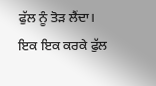ਫੁੱਲ ਨੂੰ ਤੋੜ ਲੈਂਦਾ। ਇਕ ਇਕ ਕਰਕੇ ਫੁੱਲ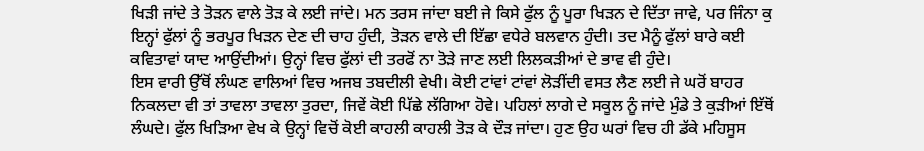ਖਿੜੀ ਜਾਂਦੇ ਤੇ ਤੋੜਨ ਵਾਲੇ ਤੋੜ ਕੇ ਲਈ ਜਾਂਦੇ। ਮਨ ਤਰਸ ਜਾਂਦਾ ਬਈ ਜੇ ਕਿਸੇ ਫੁੱਲ ਨੂੰ ਪੂਰਾ ਖਿੜਨ ਦੇ ਦਿੱਤਾ ਜਾਵੇ, ਪਰ ਜਿੰਨਾ ਕੁ ਇਨ੍ਹਾਂ ਫੁੱਲਾਂ ਨੂੰ ਭਰਪੂਰ ਖਿੜਨ ਦੇਣ ਦੀ ਚਾਹ ਹੁੰਦੀ, ਤੋੜਨ ਵਾਲੇ ਦੀ ਇੱਛਾ ਵਧੇਰੇ ਬਲਵਾਨ ਹੁੰਦੀ। ਤਦ ਮੈਨੂੰ ਫੁੱਲਾਂ ਬਾਰੇ ਕਈ ਕਵਿਤਾਵਾਂ ਯਾਦ ਆਉਂਦੀਆਂ। ਉਨ੍ਹਾਂ ਵਿਚ ਫੁੱਲਾਂ ਦੀ ਤਰਫੋਂ ਨਾ ਤੋੜੇ ਜਾਣ ਲਈ ਲਿਲਕੜੀਆਂ ਦੇ ਭਾਵ ਵੀ ਹੁੰਦੇ।
ਇਸ ਵਾਰੀ ਉੱਥੋਂ ਲੰਘਣ ਵਾਲਿਆਂ ਵਿਚ ਅਜਬ ਤਬਦੀਲੀ ਵੇਖੀ। ਕੋਈ ਟਾਂਵਾਂ ਟਾਂਵਾਂ ਲੋੜੀਂਦੀ ਵਸਤ ਲੈਣ ਲਈ ਜੇ ਘਰੋਂ ਬਾਹਰ ਨਿਕਲਦਾ ਵੀ ਤਾਂ ਤਾਵਲਾ ਤਾਵਲਾ ਤੁਰਦਾ, ਜਿਵੇਂ ਕੋਈ ਪਿੱਛੇ ਲੱਗਿਆ ਹੋਵੇ। ਪਹਿਲਾਂ ਲਾਗੇ ਦੇ ਸਕੂਲ ਨੂੰ ਜਾਂਦੇ ਮੁੰਡੇ ਤੇ ਕੁੜੀਆਂ ਇੱਥੋਂ ਲੰਘਦੇ। ਫੁੱਲ ਖਿੜਿਆ ਵੇਖ ਕੇ ਉਨ੍ਹਾਂ ਵਿਚੋਂ ਕੋਈ ਕਾਹਲੀ ਕਾਹਲੀ ਤੋੜ ਕੇ ਦੌੜ ਜਾਂਦਾ। ਹੁਣ ਉਹ ਘਰਾਂ ਵਿਚ ਹੀ ਡੱਕੇ ਮਹਿਸੂਸ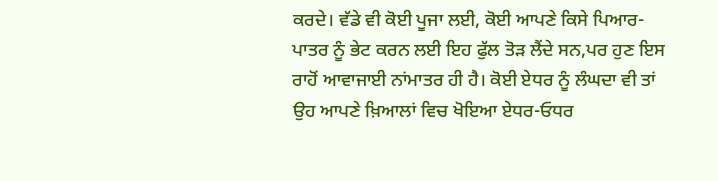ਕਰਦੇ। ਵੱਡੇ ਵੀ ਕੋਈ ਪੂਜਾ ਲਈ, ਕੋਈ ਆਪਣੇ ਕਿਸੇ ਪਿਆਰ-ਪਾਤਰ ਨੂੰ ਭੇਟ ਕਰਨ ਲਈ ਇਹ ਫੁੱਲ ਤੋੜ ਲੈਂਦੇ ਸਨ,ਪਰ ਹੁਣ ਇਸ ਰਾਹੋਂ ਆਵਾਜਾਈ ਨਾਂਮਾਤਰ ਹੀ ਹੈ। ਕੋਈ ਏਧਰ ਨੂੰ ਲੰਘਦਾ ਵੀ ਤਾਂ ਉਹ ਆਪਣੇ ਖ਼ਿਆਲਾਂ ਵਿਚ ਖੋਇਆ ਏਧਰ-ਓਧਰ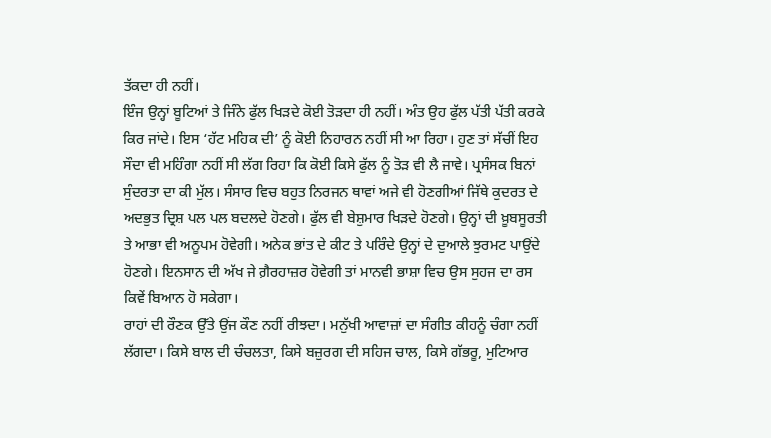ਤੱਕਦਾ ਹੀ ਨਹੀਂ।
ਇੰਜ ਉਨ੍ਹਾਂ ਬੂਟਿਆਂ ਤੇ ਜਿੰਨੇ ਫੁੱਲ ਖਿੜਦੇ ਕੋਈ ਤੋੜਦਾ ਹੀ ਨਹੀਂ। ਅੰਤ ਉਹ ਫੁੱਲ ਪੱਤੀ ਪੱਤੀ ਕਰਕੇ ਕਿਰ ਜਾਂਦੇ। ਇਸ ‘ਹੱਟ ਮਹਿਕ ਦੀ’ ਨੂੰ ਕੋਈ ਨਿਹਾਰਨ ਨਹੀਂ ਸੀ ਆ ਰਿਹਾ। ਹੁਣ ਤਾਂ ਸੱਚੀਂ ਇਹ ਸੌਦਾ ਵੀ ਮਹਿੰਗਾ ਨਹੀਂ ਸੀ ਲੱਗ ਰਿਹਾ ਕਿ ਕੋਈ ਕਿਸੇ ਫੁੱਲ ਨੂੰ ਤੋੜ ਵੀ ਲੈ ਜਾਵੇ। ਪ੍ਰਸੰਸਕ ਬਿਨਾਂ ਸੁੰਦਰਤਾ ਦਾ ਕੀ ਮੁੱਲ। ਸੰਸਾਰ ਵਿਚ ਬਹੁਤ ਨਿਰਜਨ ਥਾਵਾਂ ਅਜੇ ਵੀ ਹੋਣਗੀਆਂ ਜਿੱਥੇ ਕੁਦਰਤ ਦੇ ਅਦਭੁਤ ਦ੍ਰਿਸ਼ ਪਲ ਪਲ ਬਦਲਦੇ ਹੋਣਗੇ। ਫੁੱਲ ਵੀ ਬੇਸ਼ੁਮਾਰ ਖਿੜਦੇ ਹੋਣਗੇ। ਉਨ੍ਹਾਂ ਦੀ ਖ਼ੂਬਸੂਰਤੀ ਤੇ ਆਭਾ ਵੀ ਅਨੂਪਮ ਹੋਵੇਗੀ। ਅਨੇਕ ਭਾਂਤ ਦੇ ਕੀਟ ਤੇ ਪਰਿੰਦੇ ਉਨ੍ਹਾਂ ਦੇ ਦੁਆਲੇ ਝੁਰਮਟ ਪਾਉਂਦੇ ਹੋਣਗੇ। ਇਨਸਾਨ ਦੀ ਅੱਖ ਜੇ ਗ਼ੈਰਹਾਜ਼ਰ ਹੋਵੇਗੀ ਤਾਂ ਮਾਨਵੀ ਭਾਸ਼ਾ ਵਿਚ ਉਸ ਸੁਹਜ ਦਾ ਰਸ ਕਿਵੇਂ ਬਿਆਨ ਹੋ ਸਕੇਗਾ।
ਰਾਹਾਂ ਦੀ ਰੌਣਕ ਉੱਤੇ ਉਂਜ ਕੌਣ ਨਹੀਂ ਰੀਝਦਾ। ਮਨੁੱਖੀ ਆਵਾਜ਼ਾਂ ਦਾ ਸੰਗੀਤ ਕੀਹਨੂੰ ਚੰਗਾ ਨਹੀਂ ਲੱਗਦਾ। ਕਿਸੇ ਬਾਲ ਦੀ ਚੰਚਲਤਾ, ਕਿਸੇ ਬਜ਼ੁਰਗ ਦੀ ਸਹਿਜ ਚਾਲ, ਕਿਸੇ ਗੱਭਰੂ, ਮੁਟਿਆਰ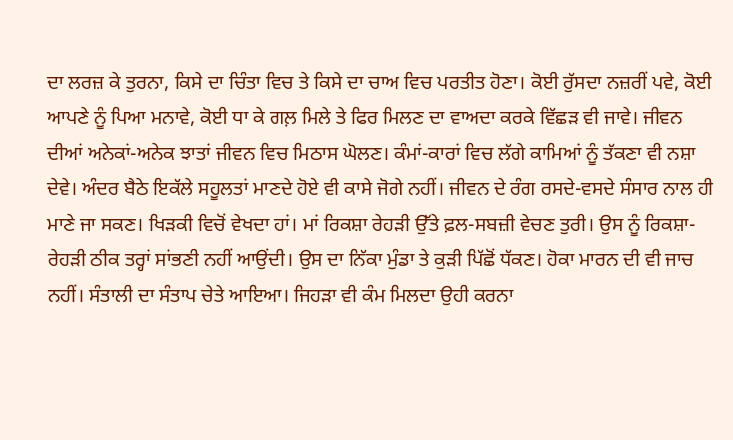ਦਾ ਲਰਜ਼ ਕੇ ਤੁਰਨਾ, ਕਿਸੇ ਦਾ ਚਿੰਤਾ ਵਿਚ ਤੇ ਕਿਸੇ ਦਾ ਚਾਅ ਵਿਚ ਪਰਤੀਤ ਹੋਣਾ। ਕੋਈ ਰੁੱਸਦਾ ਨਜ਼ਰੀਂ ਪਵੇ, ਕੋਈ ਆਪਣੇ ਨੂੰ ਪਿਆ ਮਨਾਵੇ, ਕੋਈ ਧਾ ਕੇ ਗਲ਼ ਮਿਲੇ ਤੇ ਫਿਰ ਮਿਲਣ ਦਾ ਵਾਅਦਾ ਕਰਕੇ ਵਿੱਛੜ ਵੀ ਜਾਵੇ। ਜੀਵਨ ਦੀਆਂ ਅਨੇਕਾਂ-ਅਨੇਕ ਝਾਤਾਂ ਜੀਵਨ ਵਿਚ ਮਿਠਾਸ ਘੋਲਣ। ਕੰਮਾਂ-ਕਾਰਾਂ ਵਿਚ ਲੱਗੇ ਕਾਮਿਆਂ ਨੂੰ ਤੱਕਣਾ ਵੀ ਨਸ਼ਾ ਦੇਵੇ। ਅੰਦਰ ਬੈਠੇ ਇਕੱਲੇ ਸਹੂਲਤਾਂ ਮਾਣਦੇ ਹੋਏ ਵੀ ਕਾਸੇ ਜੋਗੇ ਨਹੀਂ। ਜੀਵਨ ਦੇ ਰੰਗ ਰਸਦੇ-ਵਸਦੇ ਸੰਸਾਰ ਨਾਲ ਹੀ ਮਾਣੇ ਜਾ ਸਕਣ। ਖਿੜਕੀ ਵਿਚੋਂ ਵੇਖਦਾ ਹਾਂ। ਮਾਂ ਰਿਕਸ਼ਾ ਰੇਹੜੀ ਉੱਤੇ ਫ਼ਲ-ਸਬਜ਼ੀ ਵੇਚਣ ਤੁਰੀ। ਉਸ ਨੂੰ ਰਿਕਸ਼ਾ-ਰੇਹੜੀ ਠੀਕ ਤਰ੍ਹਾਂ ਸਾਂਭਣੀ ਨਹੀਂ ਆਉਂਦੀ। ਉਸ ਦਾ ਨਿੱਕਾ ਮੁੰਡਾ ਤੇ ਕੁੜੀ ਪਿੱਛੋਂ ਧੱਕਣ। ਹੋਕਾ ਮਾਰਨ ਦੀ ਵੀ ਜਾਚ ਨਹੀਂ। ਸੰਤਾਲੀ ਦਾ ਸੰਤਾਪ ਚੇਤੇ ਆਇਆ। ਜਿਹੜਾ ਵੀ ਕੰਮ ਮਿਲਦਾ ਉਹੀ ਕਰਨਾ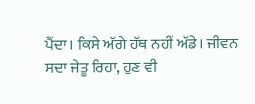ਪੈਂਦਾ। ਕਿਸੇ ਅੱਗੇ ਹੱਥ ਨਹੀਂ ਅੱਡੇ। ਜੀਵਨ ਸਦਾ ਜੇਤੂ ਰਿਹਾ, ਹੁਣ ਵੀ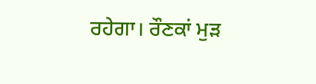ਰਹੇਗਾ। ਰੌਣਕਾਂ ਮੁੜ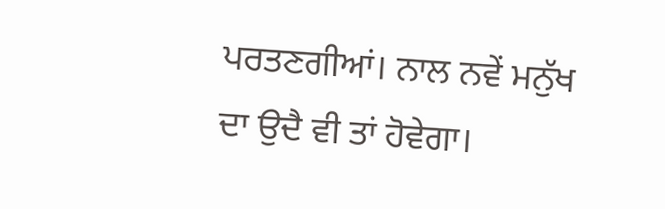ਪਰਤਣਗੀਆਂ। ਨਾਲ ਨਵੇਂ ਮਨੁੱਖ ਦਾ ਉਦੈ ਵੀ ਤਾਂ ਹੋਵੇਗਾ।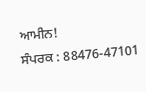ਆਮੀਨ!
ਸੰਪਰਕ : 88476-47101